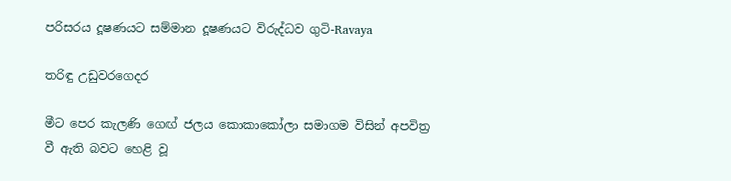පරිසරය දූෂණයට සම්මාන දූෂණයට විරුද්ධව ගුටි-Ravaya

තරිඳු උඩුවරගෙදර

මීට පෙර කැලණි ගෙඟ් ජලය කොකාකෝලා සමාගම විසින් අපවිත්‍ර වී ඇති බවට හෙළි වූ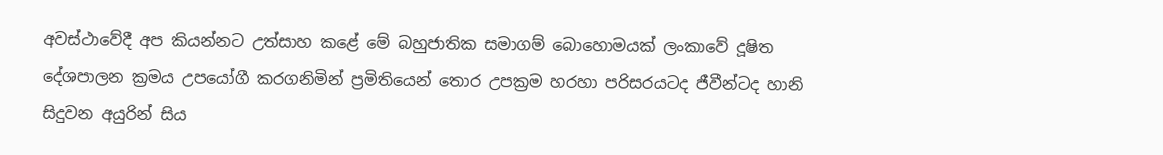අවස්ථාවේදී අප කියන්නට උත්සාහ කළේ මේ බහුජාතික සමාගම් බොහොමයක් ලංකාවේ දූෂිත දේශපාලන ක්‍රමය උපයෝගී කරගනිමින් ප්‍රමිතියෙන් තොර උපක්‍රම හරහා පරිසරයටද ජීවීන්ටද හානි සිදුවන අයුරින් සිය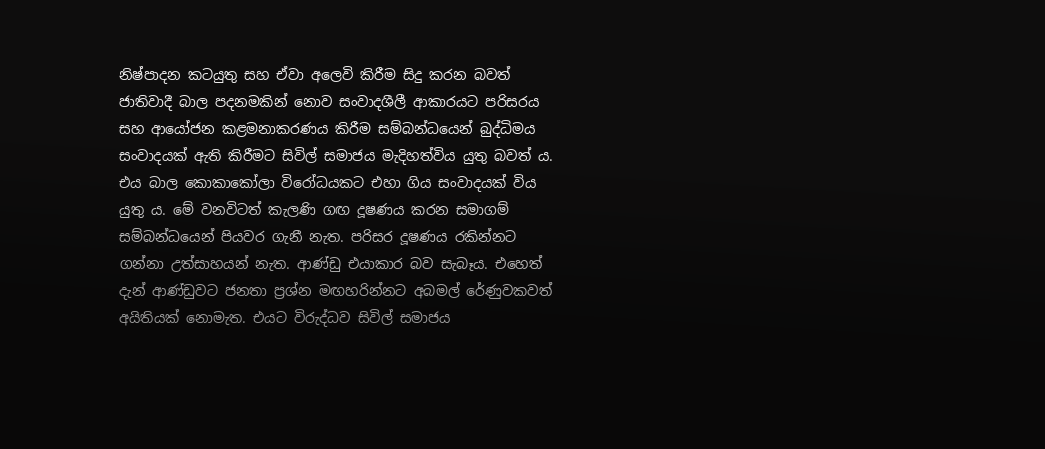නිෂ්පාදන කටයුතු සහ ඒවා අලෙවි කිරීම සිදු කරන බවත් ජාතිවාදී බාල පදනමකින් නොව සංවාදශීලී ආකාරයට පරිසරය සහ ආයෝජන කළමනාකරණය කිරීම සම්බන්ධයෙන් බුද්ධිමය සංවාදයක් ඇති කිරීමට සිවිල් සමාජය මැදිහත්විය යුතු බවත් ය. එය බාල කොකාකෝලා විරෝධයකට එහා ගිය සංවාදයක් විය යුතු ය. මේ වනවිටත් කැලණි ගඟ දූෂණය කරන සමාගම් සම්බන්ධයෙන් පියවර ගැනී නැත. පරිසර දූෂණය රකින්නට ගන්නා උත්සාහයන් නැත. ආණ්ඩු එයාකාර බව සැබෑය. එහෙත් දැන් ආණ්ඩුවට ජනතා ප්‍රශ්න මඟහරින්නට අබමල් රේණුවකවත් අයිතියක් නොමැත. එයට විරුද්ධව සිවිල් සමාජය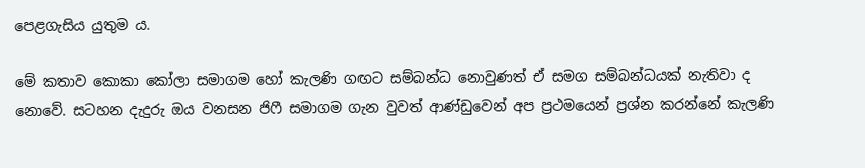පෙළගැසිය යුතුම ය.

මේ කතාව කොකා කෝලා සමාගම හෝ කැලණි ගඟට සම්බන්ධ නොවුණත් ඒ සමග සම්බන්ධයක් නැතිවා ද නොවේ. සටහන දැදුරු ඔය වනසන ජිෆී සමාගම ගැන වුවත් ආණ්ඩුවෙන් අප ප්‍රථමයෙන් ප්‍රශ්න කරන්නේ කැලණි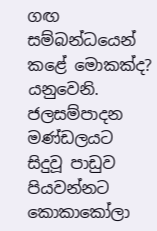ගඟ සම්බන්ධයෙන් කළේ මොකක්ද? යනුවෙනි. ජලසම්පාදන මණ්ඩලයට සිදුවූ පාඩුව පියවන්නට කොකාකෝලා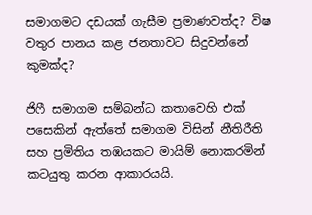සමාගමට දඩයක් ගැසීම ප්‍රමාණවත්ද? විෂ වතුර පානය කළ ජනතාවට සිදුවන්නේ කුමක්ද?

ජිෆී සමාගම සම්බන්ධ කතාවෙහි එක් පසෙකින් ඇත්තේ සමාගම විසින් නීතිරීති සහ ප්‍රමිතිය තඹයකට මායිම් නොකරමින් කටයුතු කරන ආකාරයයි.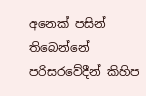අනෙක් පසින් තිබෙන්නේ පරිසරවේදීන් කිහිප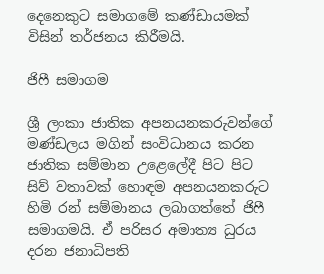දෙනෙකුට සමාගමේ කණ්ඩායමක් විසින් තර්ජනය කිරීමයි.

ජිෆී සමාගම

ශ්‍රී ලංකා ජාතික අපනයනකරුවන්ගේ මණ්ඩලය මගින් සංවිධානය කරන ජාතික සම්මාන උළෙලේදී පිට පිට සිව් වතාවක් හොඳම අපනයනකරුට හිමි රන් සම්මානය ලබාගත්තේ ජිෆී සමාගමයි. ඒ පරිසර අමාත්‍ය ධුරය දරන ජනාධිපති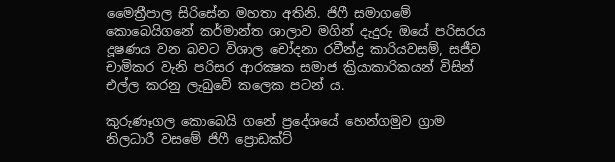මෛත්‍රීපාල සිරිසේන මහතා අතිනි. ජිෆී සමාගමේ කොබෙයිගනේ කර්මාන්ත ශාලාව මගින් දැදුරු ඔයේ පරිසරය දූෂණය වන බවට විශාල චෝදනා රවීන්ද්‍ර කාරියවසම්, සජීව චාමිකර වැනි පරිසර ආරක්‍ෂක සමාජ ක්‍රියාකාරිකයන් විසින් එල්ල කරනු ලැබුවේ කලෙක පටන් ය.

කුරුණෑගල කොබෙයි ගනේ ප්‍රදේශයේ හෙන්ගමුව ග්‍රාම නිලධාරී වසමේ ජිෆී ප්‍රොඩක්ට්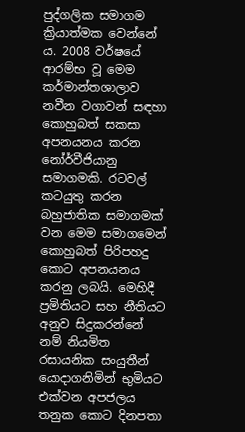පුද්ගලික සමාගම ක්‍රියාත්මක වෙන්නේ ය. 2008 වර්ෂයේ ආරම්භ වූ මෙම කර්මාන්තශාලාව නවීන වගාවන් සඳහා කොහුබත් සකසා අපනයනය කරන නෝර්වීජියානු සමාගමකි. රටවල් කටයුතු කරන බහුජාතික සමාගමක් වන මෙම සමාගමෙන් කොහුබත් පිරිපහදු කොට අපනයනය කරනු ලබයි. මෙහිදී ප්‍රමිතියට සහ නීතියට අනුව සිදුකරන්නේ නම් නියමිත රසායනික සංයුතීන් යොදාගනිමින් භුමියට එක්වන අපජලය තනුක කොට දිනපතා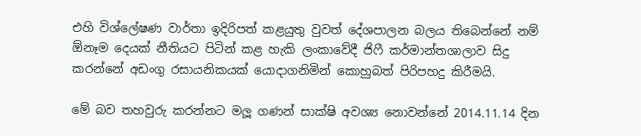එහි විශ්ලේෂණ වාර්තා ඉදිරිපත් කළයුතු වුවත් දේශපාලන බලය තිබෙන්නේ නම් ඕනෑම දෙයක් නීතියට පිටින් කළ හැකි ලංකාවේදී ජිෆී කර්මාන්තශාලාව සිදු කරන්නේ අඩංගු රසායනිකයක් යොදාගනිමින් කොහුබත් පිරිපහදු කිරීමයි.

මේ බව තහවුරු කරන්නට මලූ ගණන් සාක්ෂි අවශ්‍ය නොවන්නේ 2014.11.14 දින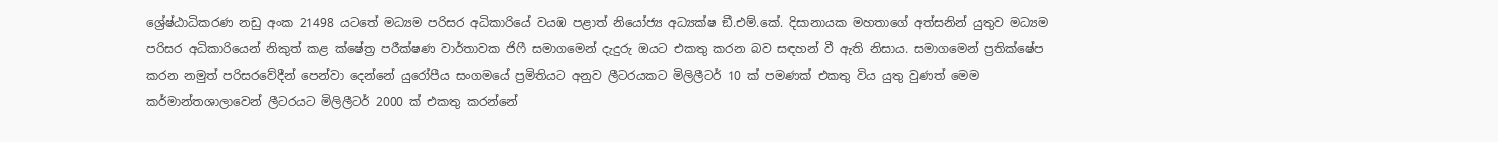ශ්‍රේෂ්ඨාධිකරණ නඩු අංක 21498 යටතේ මධ්‍යම පරිසර අධිකාරියේ වයඹ පළාත් නියෝජ්‍ය අධ්‍යක්ෂ ඞී.එම්.කේ. දිසානායක මහතාගේ අත්සනින් යුතුව මධ්‍යම පරිසර අධිකාරියෙන් නිකුත් කළ ක්ෂේත්‍ර පරීක්ෂණ වාර්තාවක ජිෆී සමාගමෙන් දැදුරු ඔයට එකතු කරන බව සඳහන් වී ඇති නිසාය. සමාගමෙන් ප්‍රතික්ෂේප කරන නමුත් පරිසරවේදීන් පෙන්වා දෙන්නේ යුරෝපීය සංගමයේ ප්‍රමිතියට අනුව ලීටරයකට මිලිලීටර් 10 ක් පමණක් එකතු විය යුතු වුණත් මෙම කර්මාන්තශාලාවෙන් ලීටරයට මිලිලීටර් 2000 ක් එකතු කරන්නේ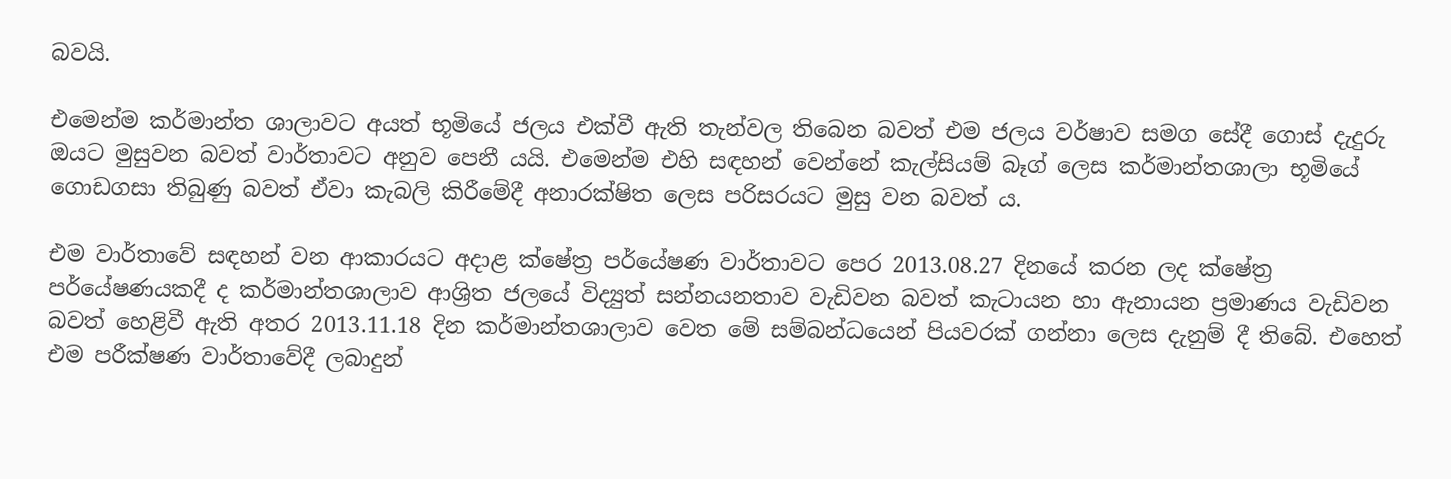බවයි.

එමෙන්ම කර්මාන්ත ශාලාවට අයත් භූමියේ ජලය එක්වී ඇති තැන්වල තිබෙන බවත් එම ජලය වර්ෂාව සමග සේදී ගොස් දැදුරු ඔයට මුසුවන බවත් වාර්තාවට අනුව පෙනී යයි. එමෙන්ම එහි සඳහන් වෙන්නේ කැල්සියම් බෑග් ලෙස කර්මාන්තශාලා භූමියේ ගොඩගසා තිබුණු බවත් ඒවා කැබලි කිරීමේදී අනාරක්ෂිත ලෙස පරිසරයට මුසු වන බවත් ය.

එම වාර්තාවේ සඳහන් වන ආකාරයට අදාළ ක්ෂේත්‍ර පර්යේෂණ වාර්තාවට පෙර 2013.08.27 දිනයේ කරන ලද ක්ෂේත්‍ර පර්යේෂණයකදී ද කර්මාන්තශාලාව ආශ්‍රිත ජලයේ විද්‍යුත් සන්නයනතාව වැඩිවන බවත් කැටායන හා ඇනායන ප්‍රමාණය වැඩිවන බවත් හෙළිවී ඇති අතර 2013.11.18 දින කර්මාන්තශාලාව වෙත මේ සම්බන්ධයෙන් පියවරක් ගන්නා ලෙස දැනුම් දී තිබේ. එහෙත් එම පරීක්ෂණ වාර්තාවේදී ලබාදුන්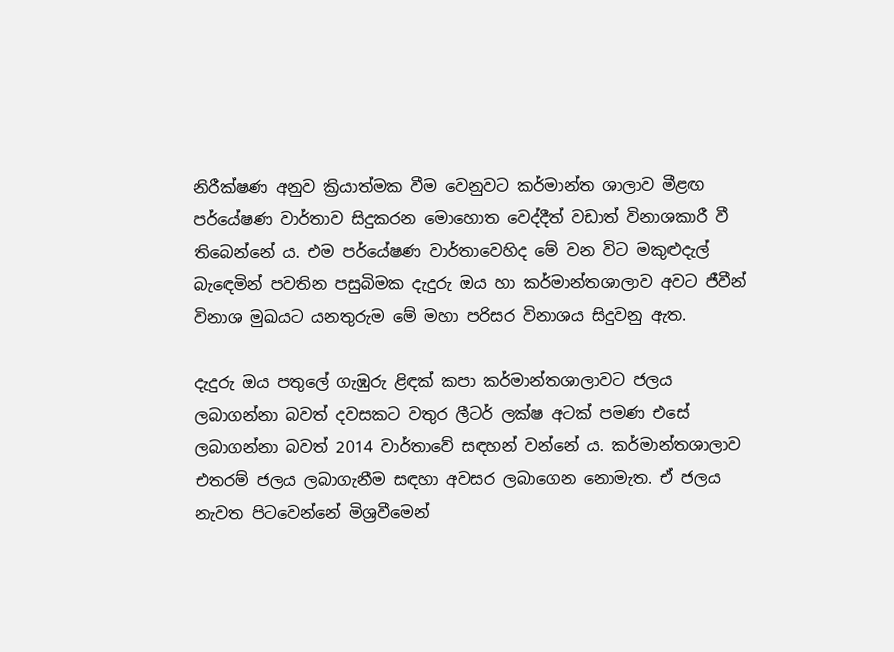නිරීක්ෂණ අනුව ක්‍රියාත්මක වීම වෙනුවට කර්මාන්ත ශාලාව මීළඟ පර්යේෂණ වාර්තාව සිදුකරන මොහොත වෙද්දීත් වඩාත් විනාශකාරී වී තිබෙන්නේ ය. එම පර්යේෂණ වාර්තාවෙහිද මේ වන විට මකුළුදැල් බැඳෙමින් පවතින පසුබිමක දැදුරු ඔය හා කර්මාන්තශාලාව අවට ජීවීන් විනාශ මුඛයට යනතුරුම මේ මහා පරිසර විනාශය සිදුවනු ඇත.

දැදුරු ඔය පතුලේ ගැඹුරු ළිඳක් කපා කර්මාන්තශාලාවට ජලය ලබාගන්නා බවත් දවසකට වතුර ලීටර් ලක්ෂ අටක් පමණ එසේ ලබාගන්නා බවත් 2014 වාර්තාවේ සඳහන් වන්නේ ය. කර්මාන්තශාලාව එතරම් ජලය ලබාගැනීම සඳහා අවසර ලබාගෙන නොමැත. ඒ ජලය නැවත පිටවෙන්නේ මිශ්‍රවීමෙන්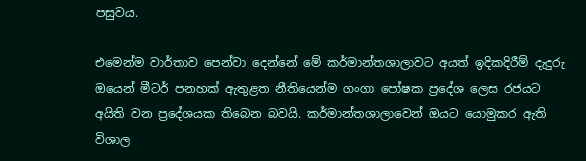පසුවය.

එමෙන්ම වාර්තාව පෙන්වා දෙන්නේ මේ කර්මාන්තශාලාවට අයත් ඉදිකදිරීම් දැදුරු ඔයෙන් මීටර් පනහක් ඇතුළත නීතියෙන්ම ගංගා පෝෂක ප්‍රදේශ ලෙස රජයට අයිති වන ප්‍රදේශයක තිබෙන බවයි. කර්මාන්තශාලාවෙන් ඔයට යොමුකර ඇති විශාල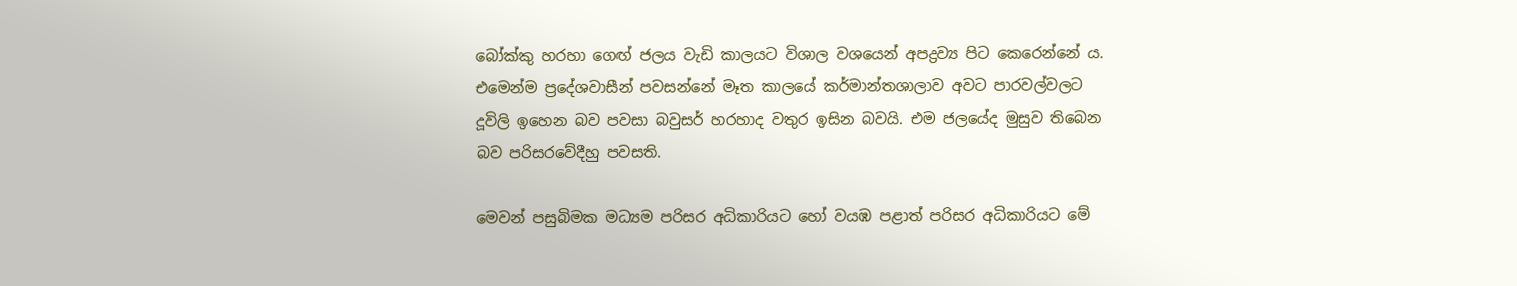බෝක්කු හරහා ගෙඟ් ජලය වැඩි කාලයට විශාල වශයෙන් අපද්‍රව්‍ය පිට කෙරෙන්නේ ය. එමෙන්ම ප්‍රදේශවාසීන් පවසන්නේ මෑත කාලයේ කර්මාන්තශාලාව අවට පාරවල්වලට දූවිලි ඉහෙන බව පවසා බවුසර් හරහාද වතුර ඉසින බවයි. එම ජලයේද මුසුව තිබෙන බව පරිසරවේදීහු පවසති.

මෙවන් පසුබිමක මධ්‍යම පරිසර අධිකාරියට හෝ වයඹ පළාත් පරිසර අධිකාරියට මේ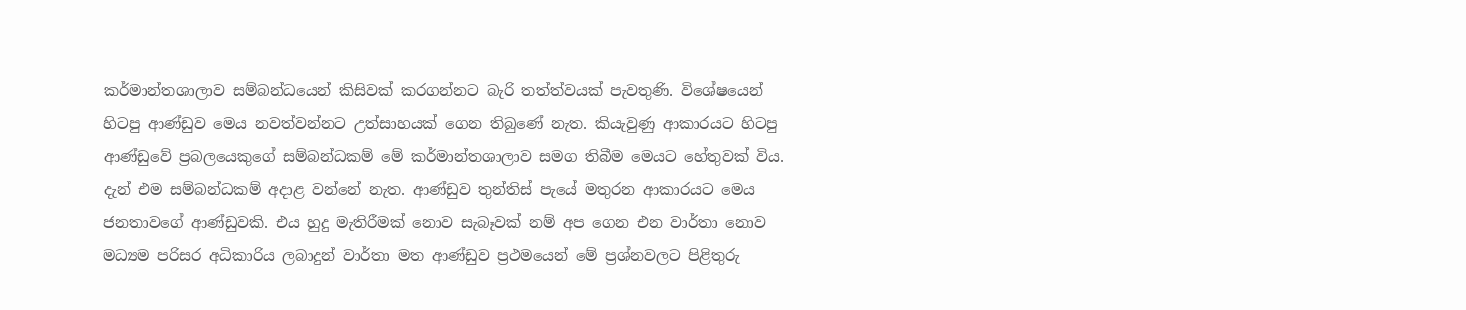කර්මාන්තශාලාව සම්බන්ධයෙන් කිසිවක් කරගන්නට බැරි තත්ත්වයක් පැවතුණි. විශේෂයෙන් හිටපු ආණ්ඩුව මෙය නවත්වන්නට උත්සාහයක් ගෙන තිබුණේ නැත. කියැවුණු ආකාරයට හිටපු ආණ්ඩුවේ ප්‍රබලයෙකුගේ සම්බන්ධකම් මේ කර්මාන්තශාලාව සමග තිබීම මෙයට හේතුවක් විය. දැන් එම සම්බන්ධකම් අදාළ වන්නේ නැත. ආණ්ඩුව තුන්තිස් පැයේ මතුරන ආකාරයට මෙය ජනතාවගේ ආණ්ඩුවකි. එය හුදු මැතිරීමක් නොව සැබෑවක් නම් අප ගෙන එන වාර්තා නොව මධ්‍යම පරිසර අධිකාරිය ලබාදුන් වාර්තා මත ආණ්ඩුව ප්‍රථමයෙන් මේ ප්‍රශ්නවලට පිළිතුරු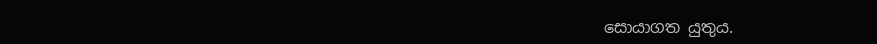සොයාගත යුතුය.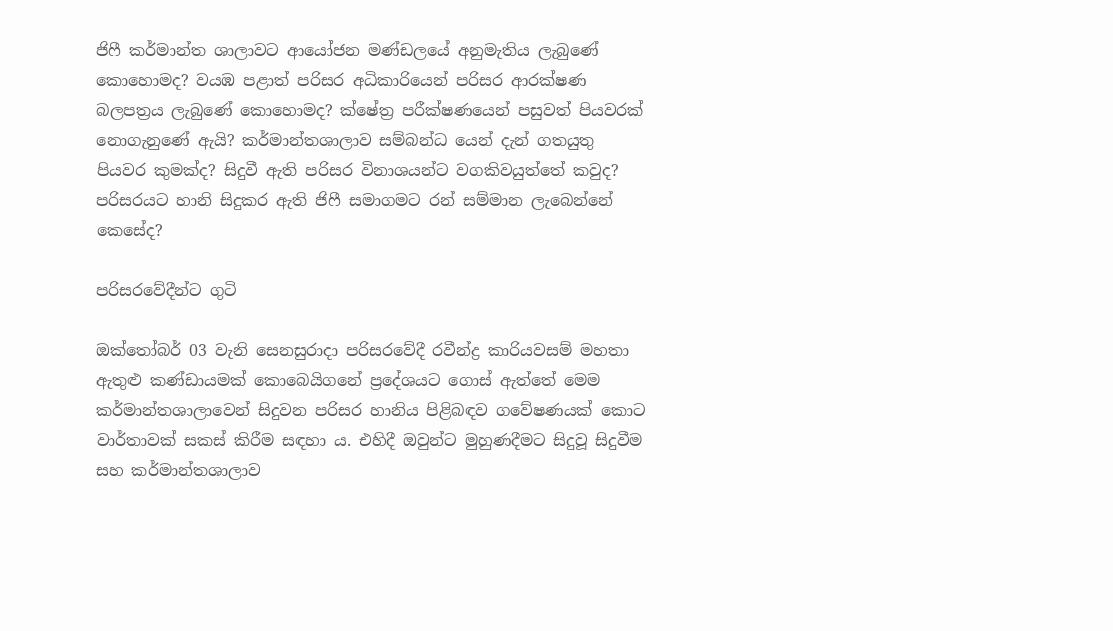ජිෆී කර්මාන්ත ශාලාවට ආයෝජන මණ්ඩලයේ අනුමැතිය ලැබුණේ කොහොමද? වයඹ පළාත් පරිසර අධිකාරියෙන් පරිසර ආරක්ෂණ බලපත්‍රය ලැබුණේ කොහොමද? ක්ෂේත්‍ර පරීක්ෂණයෙන් පසුවත් පියවරක් නොගැනුණේ ඇයි? කර්මාන්තශාලාව සම්බන්ධ යෙන් දැන් ගතයුතු පියවර කුමක්ද? සිදුවී ඇති පරිසර විනාශයන්ට වගකිවයුත්තේ කවුද? පරිසරයට හානි සිදුකර ඇති ජිෆී සමාගමට රන් සම්මාන ලැබෙන්නේ කෙසේද?

පරිසරවේදීන්ට ගුටි

ඔක්තෝබර් 03 වැනි සෙනසුරාදා පරිසරවේදී රවීන්ද්‍ර කාරියවසම් මහතා ඇතුළු කණ්ඩායමක් කොබෙයිගනේ ප්‍රදේශයට ගොස් ඇත්තේ මෙම කර්මාන්තශාලාවෙන් සිදුවන පරිසර හානිය පිළිබඳව ගවේෂණයක් කොට වාර්තාවක් සකස් කිරීම සඳහා ය. එහිදී ඔවුන්ට මුහුණදීමට සිදුවූ සිදුවීම සහ කර්මාන්තශාලාව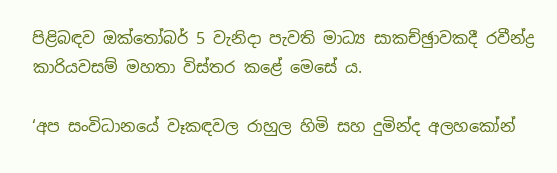පිළිබඳව ඔක්තෝබර් 5 වැනිදා පැවති මාධ්‍ය සාකච්ඡුාවකදී රවීන්ද්‍ර කාරියවසම් මහතා විස්තර කළේ මෙසේ ය.

‘අප සංවිධානයේ වෑකඳවල රාහුල හිමි සහ දුමින්ද අලහකෝන්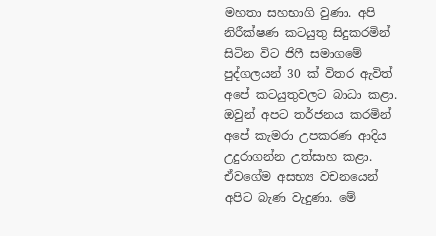මහතා සහභාගි වුණා. අපි නිරීක්ෂණ කටයුතු සිදුකරමින් සිටින විට ජිෆී සමාගමේ පුද්ගලයන් 30 ක් විතර ඇවිත් අපේ කටයුතුවලට බාධා කළා. ඔවුන් අපට තර්ජනය කරමින් අපේ කැමරා උපකරණ ආදිය උදුරාගන්න උත්සාහ කළා. ඒවගේම අසභ්‍ය වචනයෙන් අපිට බැණ වැදුණා. මේ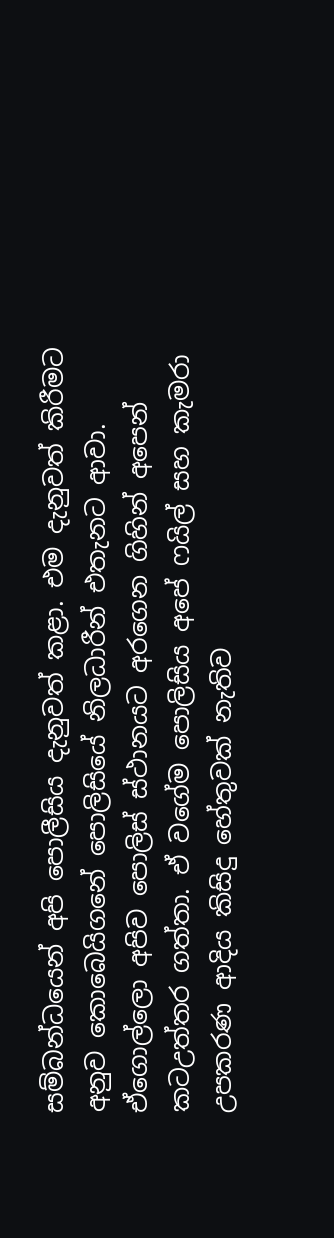සම්බන්ධයෙන් අපි පොලීසිය දැනුවත් කළා. එම දැනුවත් කිරීමට අනුව කොබෙයිගනේ පොලිසියේ නිලධාරීන් එතැනට ආවා. ඒගොල්ලො අපිව පොලිස් ස්ථානයට අරගෙන ගිහින් අපෙන් කටඋත්තර ගත්තා. ඒ වගේම පොලිසිය අපේ ෆයිල් සහ කැමරා උපකරණ ආදිය කිසිදු හේතුවක් නැතිව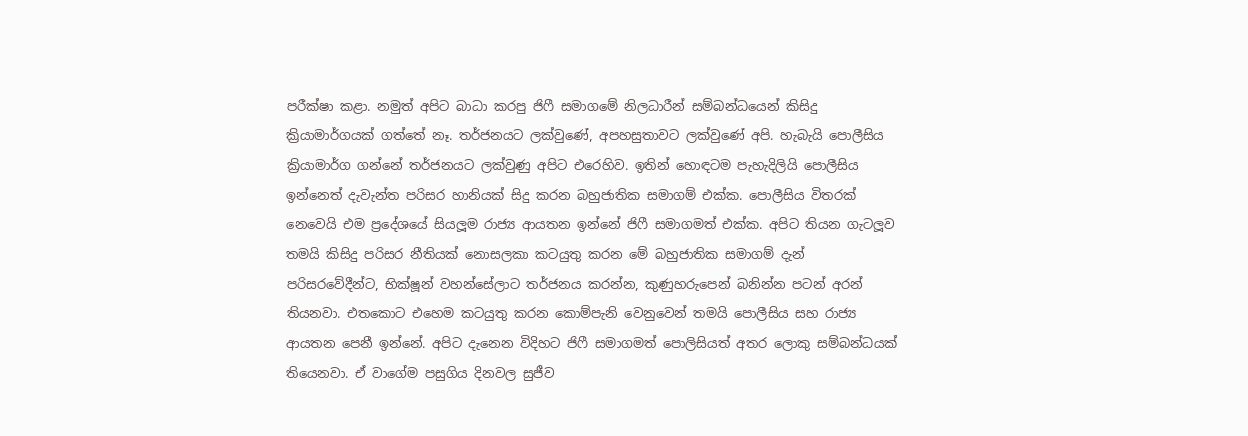පරීක්ෂා කළා. නමුත් අපිට බාධා කරපු ජිෆී සමාගමේ නිලධාරීන් සම්බන්ධයෙන් කිසිදු ක්‍රියාමාර්ගයක් ගත්තේ නෑ. තර්ජනයට ලක්වුණේ, අපහසුතාවට ලක්වුණේ අපි. හැබැයි පොලීසිය ක්‍රියාමාර්ග ගන්නේ තර්ජනයට ලක්වුණු අපිට එරෙහිව. ඉතින් හොඳටම පැහැදිලියි පොලීසිය ඉන්නෙත් දැවැන්ත පරිසර හානියක් සිදු කරන බහුජාතික සමාගම් එක්ක. පොලීසිය විතරක් නෙවෙයි එම ප්‍රදේශයේ සියලූම රාජ්‍ය ආයතන ඉන්නේ ජිෆී සමාගමත් එක්ක. අපිට තියන ගැටලූව තමයි කිසිදු පරිසර නීතියක් නොසලකා කටයුතු කරන මේ බහුජාතික සමාගම් දැන් පරිසරවේදීන්ට, භික්ෂූන් වහන්සේලාට තර්ජනය කරන්න, කුණුහරුපෙන් බනින්න පටන් අරන් තියනවා. එතකොට එහෙම කටයුතු කරන කොම්පැනි වෙනුවෙන් තමයි පොලීසිය සහ රාජ්‍ය ආයතන පෙනී ඉන්නේ. අපිට දැනෙන විදිහට ජිෆී සමාගමත් පොලිසියත් අතර ලොකු සම්බන්ධයක් තියෙනවා. ඒ වාගේම පසුගිය දිනවල සුජීව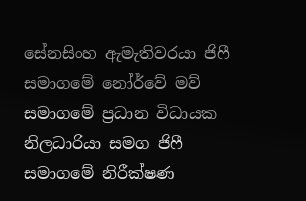සේනසිංහ ඇමැතිවරයා ජිෆී සමාගමේ නෝර්වේ මව් සමාගමේ ප්‍රධාන විධායක නිලධාරියා සමග ජිෆී සමාගමේ නිරීක්ෂණ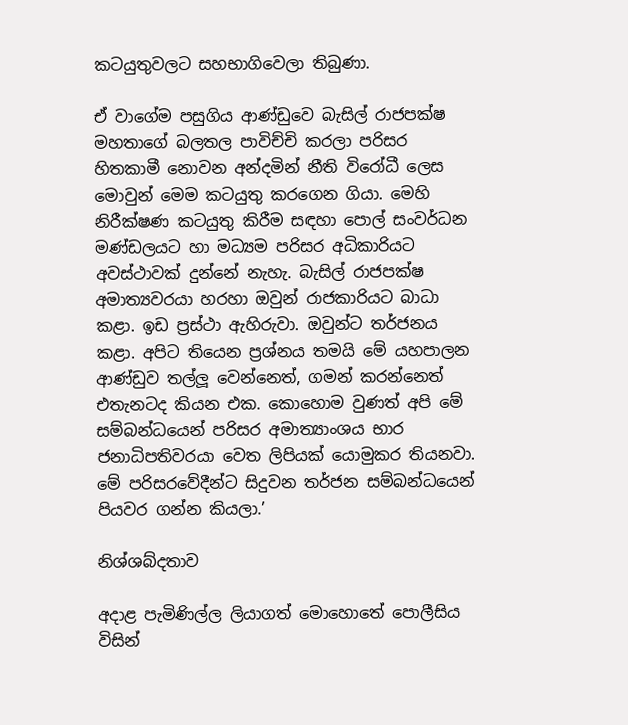කටයුතුවලට සහභාගිවෙලා තිබුණා.

ඒ වාගේම පසුගිය ආණ්ඩුවෙ බැසිල් රාජපක්ෂ මහතාගේ බලතල පාවිච්චි කරලා පරිසර හිතකාමී නොවන අන්දමින් නීති විරෝධී ලෙස මොවුන් මෙම කටයුතු කරගෙන ගියා. මෙහි නිරීක්ෂණ කටයුතු කිරීම සඳහා පොල් සංවර්ධන මණ්ඩලයට හා මධ්‍යම පරිසර අධිකාරියට අවස්ථාවක් දුන්නේ නැහැ. බැසිල් රාජපක්ෂ අමාත්‍යවරයා හරහා ඔවුන් රාජකාරියට බාධා කළා. ඉඩ ප්‍රස්ථා ඇහිරුවා. ඔවුන්ට තර්ජනය කළා. අපිට තියෙන ප්‍රශ්නය තමයි මේ යහපාලන ආණ්ඩුව තල්ලූ වෙන්නෙත්, ගමන් කරන්නෙත් එතැනටද කියන එක. කොහොම වුණත් අපි මේ සම්බන්ධයෙන් පරිසර අමාත්‍යාංශය භාර ජනාධිපතිවරයා වෙත ලිපියක් යොමුකර තියනවා. මේ පරිසරවේදීන්ට සිදුවන තර්ජන සම්බන්ධයෙන් පියවර ගන්න කියලා.’

නිශ්ශබ්දතාව

අදාළ පැමිණිල්ල ලියාගත් මොහොතේ පොලීසිය විසින්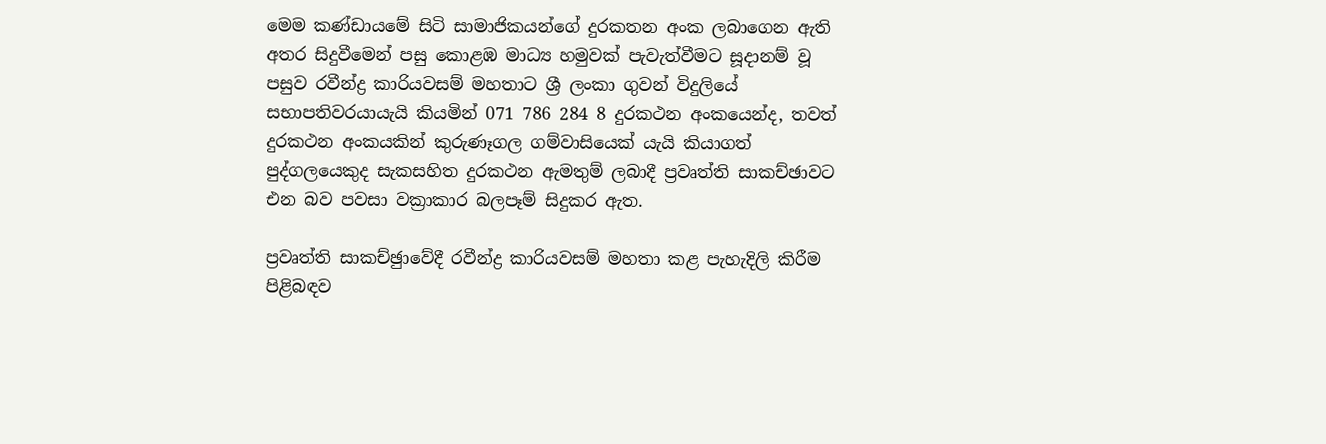මෙම කණ්ඩායමේ සිටි සාමාජිකයන්ගේ දුරකතන අංක ලබාගෙන ඇති අතර සිදුවීමෙන් පසු කොළඹ මාධ්‍ය හමුවක් පැවැත්වීමට සූදානම් වූ පසුව රවීන්ද්‍ර කාරියවසම් මහතාට ශ්‍රී ලංකා ගුවන් විදුලියේ සභාපතිවරයායැයි කියමින් 071 786 284 8 දුරකථන අංකයෙන්ද, තවත් දුරකථන අංකයකින් කුරුණෑගල ගම්වාසියෙක් යැයි කියාගත් පුද්ගලයෙකුද සැකසහිත දුරකථන ඇමතුම් ලබාදී ප්‍රවෘත්ති සාකච්ඡාවට එන බව පවසා වක්‍රාකාර බලපෑම් සිදුකර ඇත.

ප්‍රවෘත්ති සාකච්ඡුාවේදී රවීන්ද්‍ර කාරියවසම් මහතා කළ පැහැදිලි කිරීම පිළිබඳව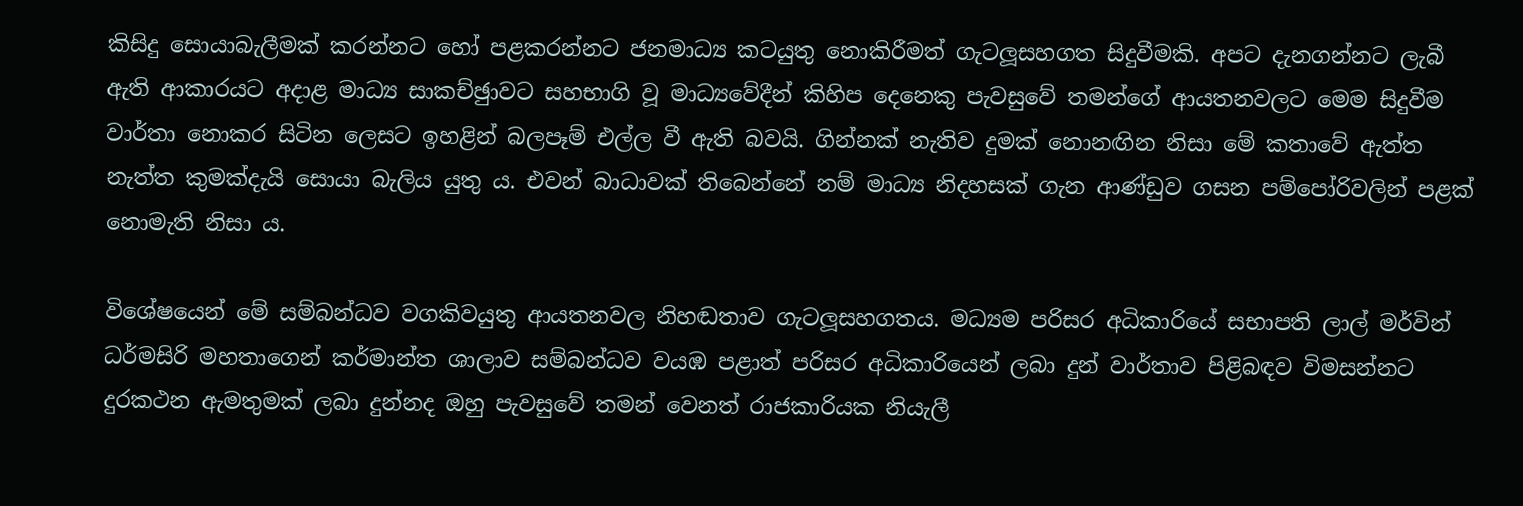කිසිදු සොයාබැලීමක් කරන්නට හෝ පළකරන්නට ජනමාධ්‍ය කටයුතු නොකිරීමත් ගැටලූසහගත සිදුවීමකි. අපට දැනගන්නට ලැබී ඇති ආකාරයට අදාළ මාධ්‍ය සාකච්ඡුාවට සහභාගි වූ මාධ්‍යවේදීන් කිහිප දෙනෙකු පැවසුවේ තමන්ගේ ආයතනවලට මෙම සිදුවීම වාර්තා නොකර සිටින ලෙසට ඉහළින් බලපෑම් එල්ල වී ඇති බවයි. ගින්නක් නැතිව දුමක් නොනඟින නිසා මේ කතාවේ ඇත්ත නැත්ත කුමක්දැයි සොයා බැලිය යුතු ය. එවන් බාධාවක් තිබෙන්නේ නම් මාධ්‍ය නිදහසක් ගැන ආණ්ඩුව ගසන පම්පෝරිවලින් පළක් නොමැති නිසා ය.

විශේෂයෙන් මේ සම්බන්ධව වගකිවයුතු ආයතනවල නිහඬතාව ගැටලූසහගතය. මධ්‍යම පරිසර අධිකාරියේ සභාපති ලාල් මර්වින් ධර්මසිරි මහතාගෙන් කර්මාන්ත ශාලාව සම්බන්ධව වයඹ පළාත් පරිසර අධිකාරියෙන් ලබා දුන් වාර්තාව පිළිබඳව විමසන්නට දුරකථන ඇමතුමක් ලබා දුන්නද ඔහු පැවසුවේ තමන් වෙනත් රාජකාරියක නියැලී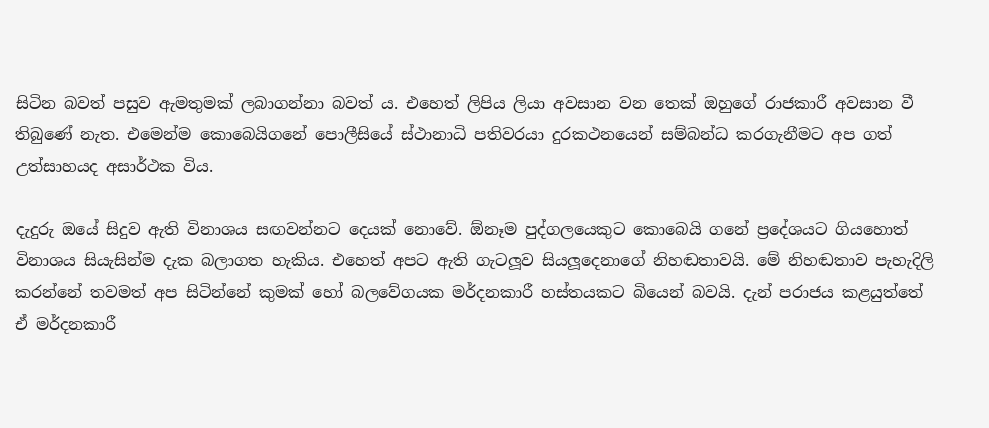සිටින බවත් පසුව ඇමතුමක් ලබාගන්නා බවත් ය. එහෙත් ලිපිය ලියා අවසාන වන තෙක් ඔහුගේ රාජකාරී අවසාන වී තිබුණේ නැත. එමෙන්ම කොබෙයිගනේ පොලීසියේ ස්ථානාධි පතිවරයා දුරකථනයෙන් සම්බන්ධ කරගැනීමට අප ගත් උත්සාහයද අසාර්ථක විය.

දැදුරු ඔයේ සිදුව ඇති විනාශය සඟවන්නට දෙයක් නොවේ. ඕනෑම පුද්ගලයෙකුට කොබෙයි ගනේ ප්‍රදේශයට ගියහොත් විනාශය සියැසින්ම දැක බලාගත හැකිය. එහෙත් අපට ඇති ගැටලූව සියලූදෙනාගේ නිහඬතාවයි. මේ නිහඬතාව පැහැදිලි කරන්නේ තවමත් අප සිටින්නේ කුමක් හෝ බලවේගයක මර්දනකාරී හස්තයකට බියෙන් බවයි. දැන් පරාජය කළයුත්තේ ඒ මර්දනකාරී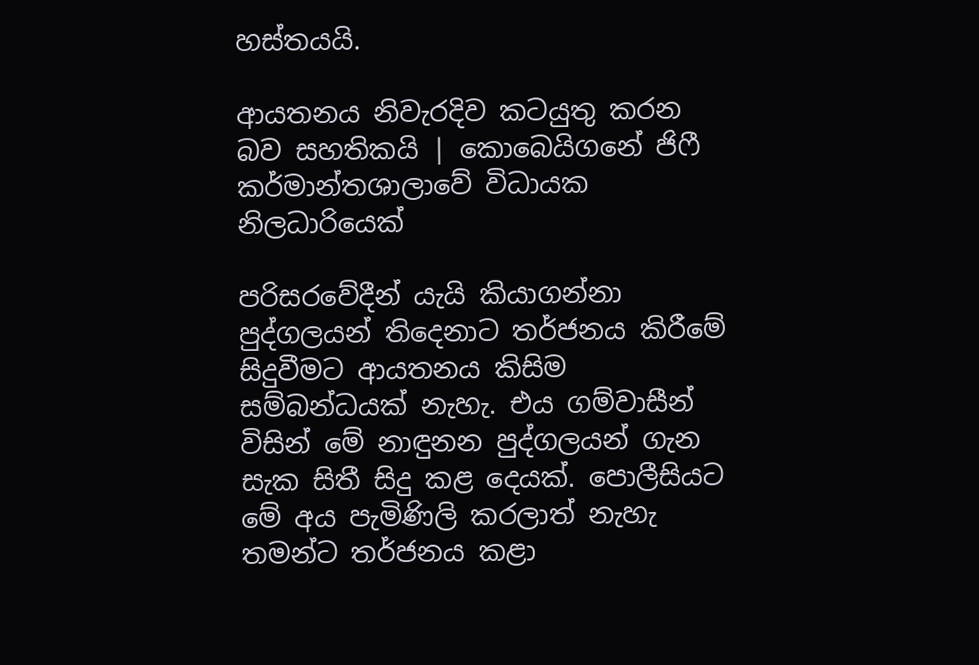හස්තයයි.

ආයතනය නිවැරදිව කටයුතු කරන බව සහතිකයි | කොබෙයිගනේ ජිෆී කර්මාන්තශාලාවේ විධායක නිලධාරියෙක්

පරිසරවේදීන් යැයි කියාගන්නා පුද්ගලයන් තිදෙනාට තර්ජනය කිරීමේ සිදුවීමට ආයතනය කිසිම සම්බන්ධයක් නැහැ. එය ගම්වාසීන් විසින් මේ නාඳුනන පුද්ගලයන් ගැන සැක සිතී සිදු කළ දෙයක්. පොලීසියට මේ අය පැමිණිලි කරලාත් නැහැ තමන්ට තර්ජනය කළා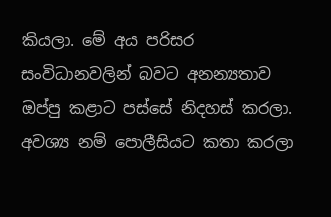කියලා. මේ අය පරිසර සංවිධානවලින් බවට අනන්‍යතාව ඔප්පු කළාට පස්සේ නිදහස් කරලා. අවශ්‍ය නම් පොලීසියට කතා කරලා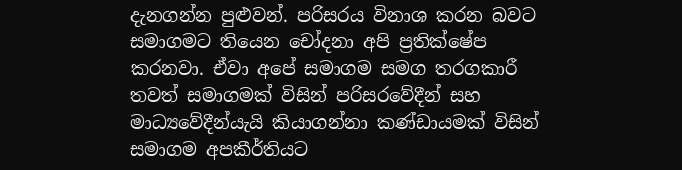දැනගන්න පුළුවන්. පරිසරය විනාශ කරන බවට සමාගමට තියෙන චෝදනා අපි ප්‍රතික්ෂේප කරනවා. ඒවා අපේ සමාගම සමග තරගකාරී තවත් සමාගමක් විසින් පරිසරවේදීන් සහ මාධ්‍යවේදීන්යැයි කියාගන්නා කණ්ඩායමක් විසින් සමාගම අපකීර්තියට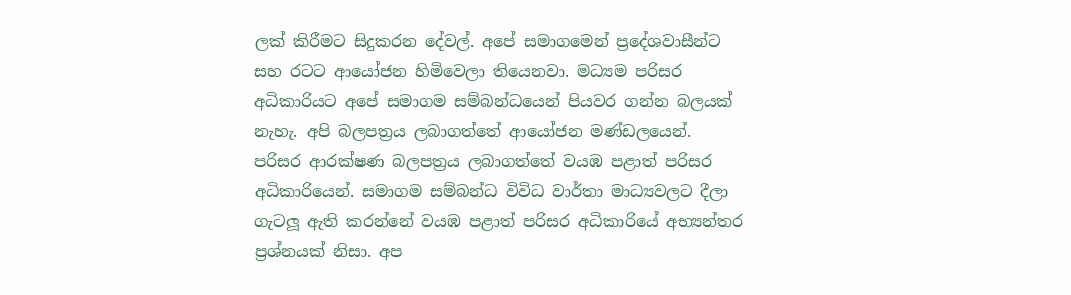ලක් කිරීමට සිදුකරන දේවල්. අපේ සමාගමෙන් ප්‍රදේශවාසීන්ට සහ රටට ආයෝජන හිමිවෙලා තියෙනවා. මධ්‍යම පරිසර අධිකාරියට අපේ සමාගම සම්බන්ධයෙන් පියවර ගන්න බලයක් නැහැ. අපි බලපත්‍රය ලබාගත්තේ ආයෝජන මණ්ඩලයෙන්. පරිසර ආරක්ෂණ බලපත්‍රය ලබාගත්තේ වයඹ පළාත් පරිසර අධිකාරියෙන්. සමාගම සම්බන්ධ විවිධ වාර්තා මාධ්‍යවලට දීලා ගැටලූ ඇති කරන්නේ වයඹ පළාත් පරිසර අධිකාරියේ අභ්‍යන්තර ප්‍රශ්නයක් නිසා. අප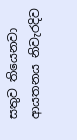සතුව තියෙනවා ආයතනය නිවැරදිව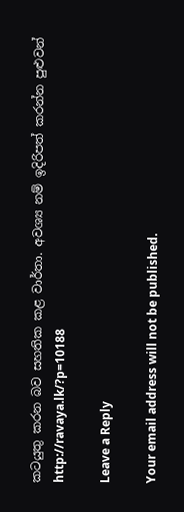කටයුතු කරන බව සහතික කළ වාර්තා. අවශ්‍ය නම් ඉදිරිපත් කරන්න පුළුවන්
http://ravaya.lk/?p=10188

Leave a Reply

Your email address will not be published.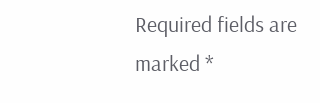Required fields are marked *